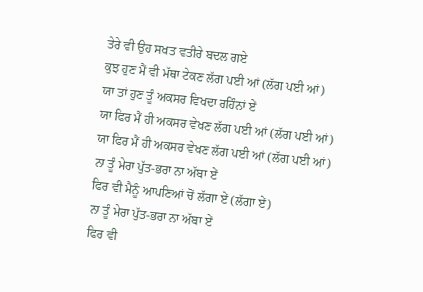ਤੇਰੇ ਵੀ ਉਹ ਸਖਤ ਵਤੀਰੇ ਬਦਲ ਗਏ
ਕੁਝ ਹੁਣ ਮੈਂ ਵੀ ਮੱਥਾ ਟੇਕਣ ਲੱਗ ਪਈ ਆਂ (ਲੱਗ ਪਈ ਆਂ)
ਯਾ ਤਾਂ ਹੁਣ ਤੂੰ ਅਕਸਰ ਵਿਖਦਾ ਰਹਿੰਨਾਂ ਏਂ
ਯਾ ਫਿਰ ਮੈਂ ਹੀ ਅਕਸਰ ਵੇਖਣ ਲੱਗ ਪਈ ਆਂ (ਲੱਗ ਪਈ ਆਂ)
ਯਾ ਫਿਰ ਮੈਂ ਹੀ ਅਕਸਰ ਵੇਖਣ ਲੱਗ ਪਈ ਆਂ (ਲੱਗ ਪਈ ਆਂ)
ਨਾ ਤੂੰ ਮੇਰਾ ਪੁੱਤ-ਭਰਾ ਨਾ ਅੱਬਾ ਏਂ
ਫਿਰ ਵੀ ਮੈਨੂੰ ਆਪਣਿਆਂ ਚੋਂ ਲੱਗਾ ਏਂ (ਲੱਗਾ ਏਂ)
ਨਾ ਤੂੰ ਮੇਰਾ ਪੁੱਤ-ਭਰਾ ਨਾ ਅੱਬਾ ਏਂ
ਫਿਰ ਵੀ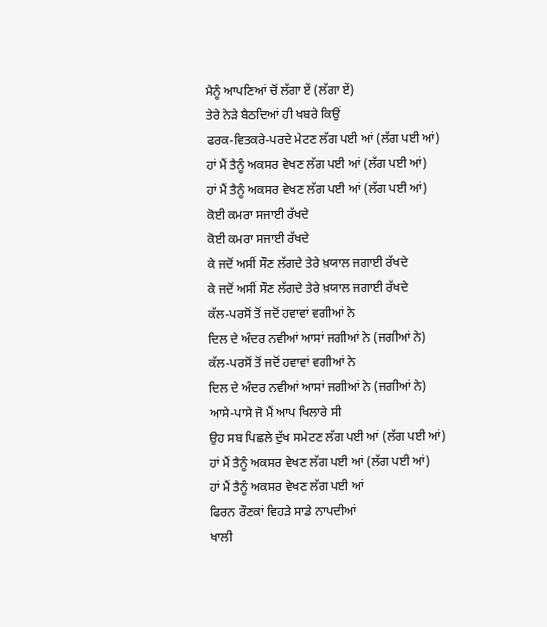ਮੈਨੂੰ ਆਪਣਿਆਂ ਚੋਂ ਲੱਗਾ ਏਂ (ਲੱਗਾ ਏਂ)
ਤੇਰੇ ਨੇੜੇ ਬੈਠਦਿਆਂ ਹੀ ਖਬਰੇ ਕਿਉਂ
ਫਰਕ-ਵਿਤਕਰੇ-ਪਰਦੇ ਮੇਟਣ ਲੱਗ ਪਈ ਆਂ (ਲੱਗ ਪਈ ਆਂ)
ਹਾਂ ਮੈਂ ਤੈਨੂੰ ਅਕਸਰ ਵੇਖਣ ਲੱਗ ਪਈ ਆਂ (ਲੱਗ ਪਈ ਆਂ)
ਹਾਂ ਮੈਂ ਤੈਨੂੰ ਅਕਸਰ ਵੇਖਣ ਲੱਗ ਪਈ ਆਂ (ਲੱਗ ਪਈ ਆਂ)
ਕੋਈ ਕਮਰਾ ਸਜਾਈ ਰੱਖਦੇ
ਕੋਈ ਕਮਰਾ ਸਜਾਈ ਰੱਖਦੇ
ਕੇ ਜਦੋਂ ਅਸੀਂ ਸੌਣ ਲੱਗਦੇ ਤੇਰੇ ਖ਼ਯਾਲ ਜਗਾਈ ਰੱਖਦੇ
ਕੇ ਜਦੋਂ ਅਸੀਂ ਸੌਣ ਲੱਗਦੇ ਤੇਰੇ ਖ਼ਯਾਲ ਜਗਾਈ ਰੱਖਦੇ
ਕੱਲ-ਪਰਸੋਂ ਤੋਂ ਜਦੋਂ ਹਵਾਵਾਂ ਵਗੀਆਂ ਨੇ
ਦਿਲ ਦੇ ਅੰਦਰ ਨਵੀਆਂ ਆਸਾਂ ਜਗੀਆਂ ਨੇ (ਜਗੀਆਂ ਨੇ)
ਕੱਲ-ਪਰਸੋਂ ਤੋਂ ਜਦੋਂ ਹਵਾਵਾਂ ਵਗੀਆਂ ਨੇ
ਦਿਲ ਦੇ ਅੰਦਰ ਨਵੀਆਂ ਆਸਾਂ ਜਗੀਆਂ ਨੇ (ਜਗੀਆਂ ਨੇ)
ਆਸੇ-ਪਾਸੇ ਜੋ ਮੈਂ ਆਪ ਖਿਲਾਰੇ ਸੀ
ਉਹ ਸਬ ਪਿਛਲੇ ਦੁੱਖ ਸਮੇਟਣ ਲੱਗ ਪਈ ਆਂ (ਲੱਗ ਪਈ ਆਂ)
ਹਾਂ ਮੈਂ ਤੈਨੂੰ ਅਕਸਰ ਵੇਖਣ ਲੱਗ ਪਈ ਆਂ (ਲੱਗ ਪਈ ਆਂ)
ਹਾਂ ਮੈਂ ਤੈਨੂੰ ਅਕਸਰ ਵੇਖਣ ਲੱਗ ਪਈ ਆਂ
ਫਿਰਨ ਰੌਣਕਾਂ ਵਿਹੜੇ ਸਾਡੇ ਨਾਪਦੀਆਂ
ਖਾਲੀ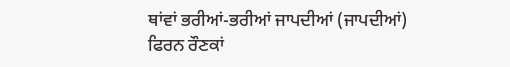ਥਾਂਵਾਂ ਭਰੀਆਂ-ਭਰੀਆਂ ਜਾਪਦੀਆਂ (ਜਾਪਦੀਆਂ)
ਫਿਰਨ ਰੌਣਕਾਂ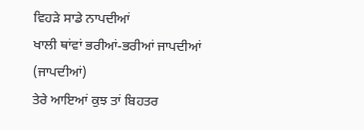ਵਿਹੜੇ ਸਾਡੇ ਨਾਪਦੀਆਂ
ਖਾਲੀ ਥਾਂਵਾਂ ਭਰੀਆਂ-ਭਰੀਆਂ ਜਾਪਦੀਆਂ (ਜਾਪਦੀਆਂ)
ਤੇਰੇ ਆਇਆਂ ਕੁਝ ਤਾਂ ਬਿਹਤਰ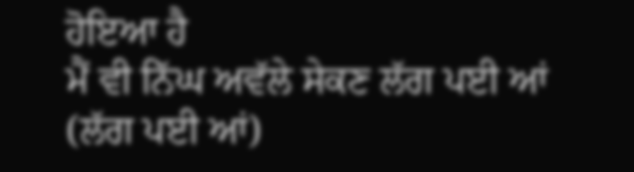ਹੋਇਆ ਹੈ
ਮੈਂ ਵੀ ਨਿੱਘ ਅਵੱਲੇ ਸੇਕਣ ਲੱਗ ਪਈ ਆਂ (ਲੱਗ ਪਈ ਆਂ)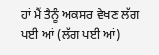ਹਾਂ ਮੈਂ ਤੈਨੂੰ ਅਕਸਰ ਵੇਖਣ ਲੱਗ ਪਈ ਆਂ (ਲੱਗ ਪਈ ਆਂ)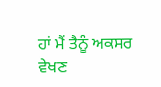ਹਾਂ ਮੈਂ ਤੈਨੂੰ ਅਕਸਰ ਵੇਖਣ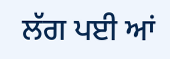ਲੱਗ ਪਈ ਆਂ